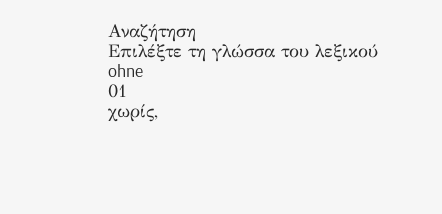Αναζήτηση
Επιλέξτε τη γλώσσα του λεξικού
ohne
01
χωρίς,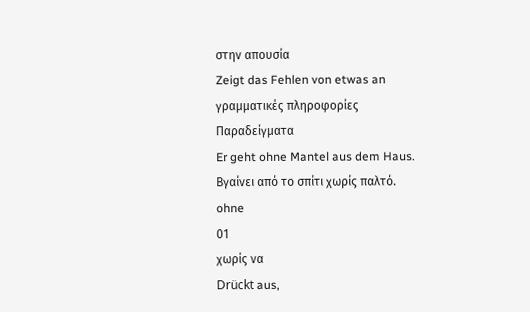στην απουσία
Zeigt das Fehlen von etwas an
γραμματικές πληροφορίες
Παραδείγματα
Er geht ohne Mantel aus dem Haus.
Βγαίνει από το σπίτι χωρίς παλτό.
ohne
01
χωρίς να
Drückt aus,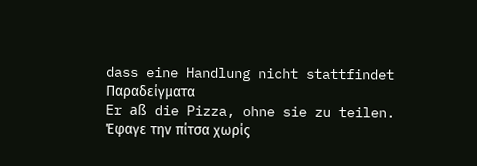dass eine Handlung nicht stattfindet
Παραδείγματα
Er aß die Pizza, ohne sie zu teilen.
Έφαγε την πίτσα χωρίς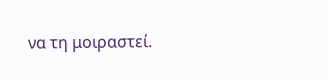να τη μοιραστεί.